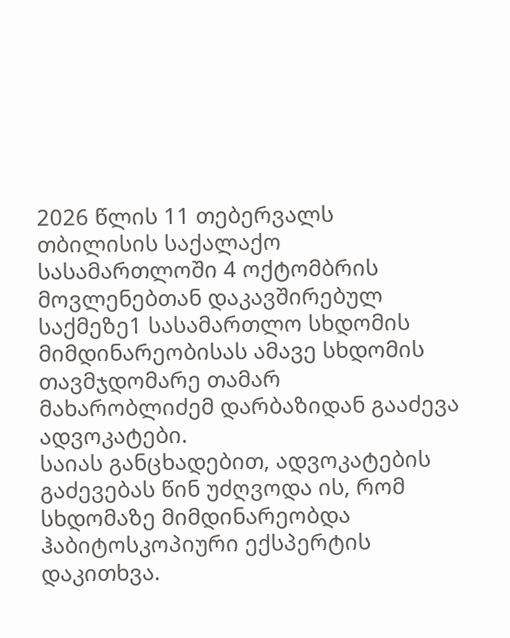2026 წლის 11 თებერვალს თბილისის საქალაქო სასამართლოში 4 ოქტომბრის მოვლენებთან დაკავშირებულ საქმეზე1 სასამართლო სხდომის მიმდინარეობისას ამავე სხდომის თავმჯდომარე თამარ მახარობლიძემ დარბაზიდან გააძევა ადვოკატები.
საიას განცხადებით, ადვოკატების გაძევებას წინ უძღვოდა ის, რომ სხდომაზე მიმდინარეობდა ჰაბიტოსკოპიური ექსპერტის დაკითხვა.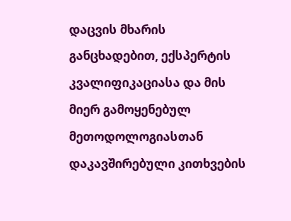დაცვის მხარის განცხადებით, ექსპერტის კვალიფიკაციასა და მის მიერ გამოყენებულ მეთოდოლოგიასთან დაკავშირებული კითხვების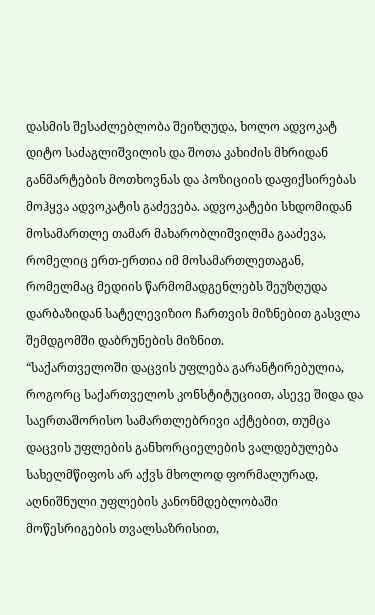დასმის შესაძლებლობა შეიზღუდა, ხოლო ადვოკატ დიტო საძაგლიშვილის და შოთა კახიძის მხრიდან განმარტების მოთხოვნას და პოზიციის დაფიქსირებას მოჰყვა ადვოკატის გაძევება. ადვოკატები სხდომიდან მოსამართლე თამარ მახარობლიშვილმა გააძევა, რომელიც ერთ-ერთია იმ მოსამართლეთაგან, რომელმაც მედიის წარმომადგენლებს შეუზღუდა დარბაზიდან სატელევიზიო ჩართვის მიზნებით გასვლა შემდგომში დაბრუნების მიზნით.
“საქართველოში დაცვის უფლება გარანტირებულია, როგორც საქართველოს კონსტიტუციით, ასევე შიდა და საერთაშორისო სამართლებრივი აქტებით, თუმცა დაცვის უფლების განხორციელების ვალდებულება სახელმწიფოს არ აქვს მხოლოდ ფორმალურად, აღნიშნული უფლების კანონმდებლობაში მოწესრიგების თვალსაზრისით,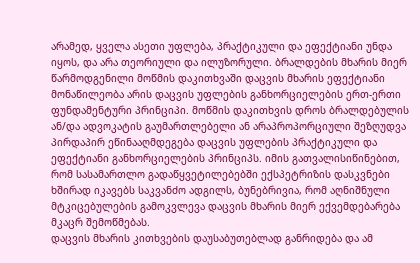არამედ, ყველა ასეთი უფლება, პრაქტიკული და ეფექტიანი უნდა იყოს, და არა თეორიული და ილუზორული. ბრალდების მხარის მიერ წარმოდგენილი მოწმის დაკითხვაში დაცვის მხარის ეფექტიანი მონაწილეობა არის დაცვის უფლების განხორციელების ერთ-ერთი ფუნდამენტური პრინციპი. მოწმის დაკითხვის დროს ბრალდებულის ან/და ადვოკატის გაუმართლებელი ან არაპროპორციული შეზღუდვა პირდაპირ ეწინააღმდეგება დაცვის უფლების პრაქტიკული და ეფექტიანი განხორციელების პრინციპს. იმის გათვალისიწინებით, რომ სასამართლო გადაწყვეტილებებში ექსპეტრიზის დასკვნები ხშირად იკავებს საკვანძო ადგილს, ბუნებრივია, რომ აღნიშნული მტკიცებულების გამოკვლევა დაცვის მხარის მიერ ექვემდებარება მკაცრ შემოწმებას.
დაცვის მხარის კითხვების დაუსაბუთებლად განრიდება და ამ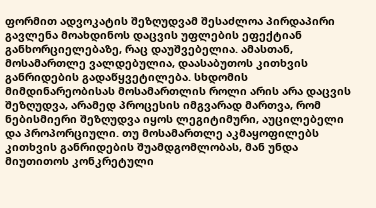ფორმით ადვოკატის შეზღუდვამ შესაძლოა პირდაპირი გავლენა მოახდინოს დაცვის უფლების ეფექტიან განხორციელებაზე, რაც დაუშვებელია. ამასთან, მოსამართლე ვალდებულია, დაასაბუთოს კითხვის განრიდების გადაწყვეტილება. სხდომის მიმდინარეობისას მოსამართლის როლი არის არა დაცვის შეზღუდვა, არამედ პროცესის იმგვარად მართვა, რომ ნებისმიერი შეზღუდვა იყოს ლეგიტიმური, აუცილებელი და პროპორციული. თუ მოსამართლე აკმაყოფილებს კითხვის განრიდების შუამდგომლობას, მან უნდა მიუთითოს კონკრეტული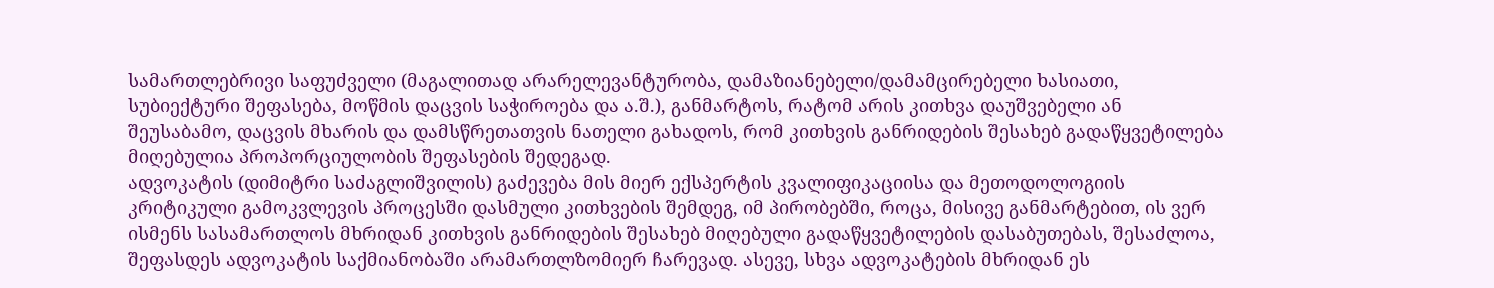სამართლებრივი საფუძველი (მაგალითად არარელევანტურობა, დამაზიანებელი/დამამცირებელი ხასიათი, სუბიექტური შეფასება, მოწმის დაცვის საჭიროება და ა.შ.), განმარტოს, რატომ არის კითხვა დაუშვებელი ან შეუსაბამო, დაცვის მხარის და დამსწრეთათვის ნათელი გახადოს, რომ კითხვის განრიდების შესახებ გადაწყვეტილება მიღებულია პროპორციულობის შეფასების შედეგად.
ადვოკატის (დიმიტრი საძაგლიშვილის) გაძევება მის მიერ ექსპერტის კვალიფიკაციისა და მეთოდოლოგიის კრიტიკული გამოკვლევის პროცესში დასმული კითხვების შემდეგ, იმ პირობებში, როცა, მისივე განმარტებით, ის ვერ ისმენს სასამართლოს მხრიდან კითხვის განრიდების შესახებ მიღებული გადაწყვეტილების დასაბუთებას, შესაძლოა, შეფასდეს ადვოკატის საქმიანობაში არამართლზომიერ ჩარევად. ასევე, სხვა ადვოკატების მხრიდან ეს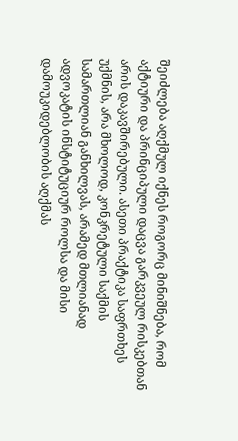შეიძლება აღქმულ იქნეს როგორც მინიშნება, რომ აქტიური და პრინციპული დაცვა გარკვეულ რისკებთან არის დაკავშირებული. ასეთი პრაქტიკა საფრთხეს უქმნის, არა მხოლოდ, კონკრეტული საქმის სამართლიან განხილვას, არამედ მთლიანად ადვოკატის ინსტიტუციურ როლსა და მისი დამოუკიდებლობის აღქმას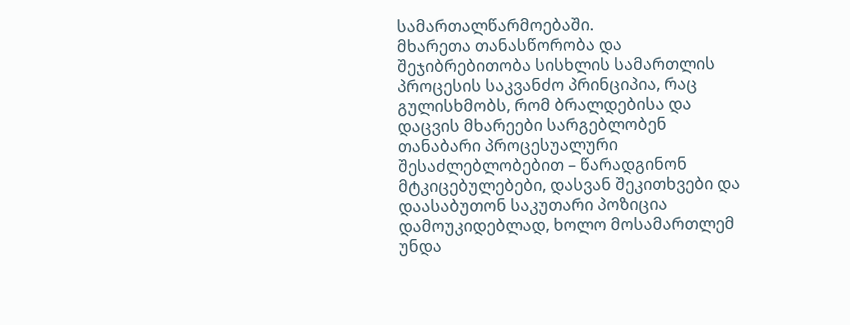სამართალწარმოებაში.
მხარეთა თანასწორობა და შეჯიბრებითობა სისხლის სამართლის პროცესის საკვანძო პრინციპია, რაც გულისხმობს, რომ ბრალდებისა და დაცვის მხარეები სარგებლობენ თანაბარი პროცესუალური შესაძლებლობებით – წარადგინონ მტკიცებულებები, დასვან შეკითხვები და დაასაბუთონ საკუთარი პოზიცია დამოუკიდებლად, ხოლო მოსამართლემ უნდა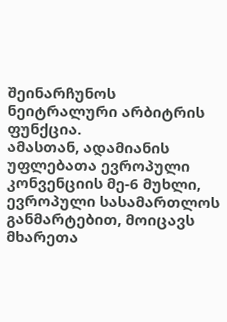შეინარჩუნოს ნეიტრალური არბიტრის ფუნქცია.
ამასთან, ადამიანის უფლებათა ევროპული კონვენციის მე-6 მუხლი, ევროპული სასამართლოს განმარტებით, მოიცავს მხარეთა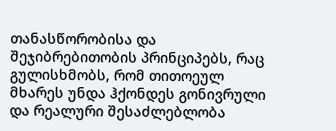თანასწორობისა და შეჯიბრებითობის პრინციპებს, რაც გულისხმობს, რომ თითოეულ მხარეს უნდა ჰქონდეს გონივრული და რეალური შესაძლებლობა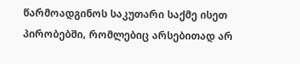წარმოადგინოს საკუთარი საქმე ისეთ პირობებში, რომლებიც არსებითად არ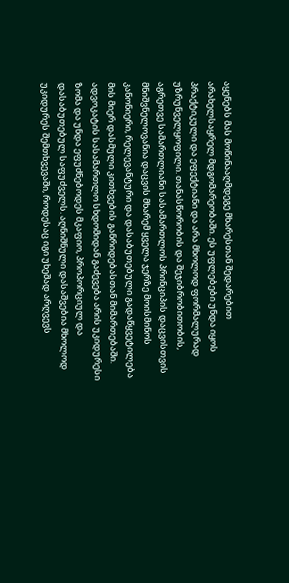აყენებს მას მოწინააღმდეგე მხარესთან შედარებით არახელსაყრელ მდგომარეობაში. ეს უფლებები უნდა იყოს პრაქტიკული და ეფექტიანი და არა მხოლოდ ფორმალურად უზრუნველყოფილი. თანასწორობის და შეჯიბრობითობის, აგრეთვე სამართლიანი სასამართლოს პრინციპის დაცვისთვის მნიშვნელოვანია დაცვის მხარემ ყველა ჯერზე მოისმინოს კანონიერი, რელევანტური და დასაბუთებული გადაწყვეტილება მის მიერ დასმული კითხვების განრიდებასთან მიმართებაში.
ადვოკატის სასამართლო სხდომიდან გაძევება არის უკიდურესი ზომა და უნდა ეფუძნებოდეს მკაფიო, პროპორციულ და დასაბუთებულ საფუძველს. აღნიშნული დასაშვებია მხოლოდ უკიდურეს შემთხვევაში, როდესაც იგი უხეშად არღვევს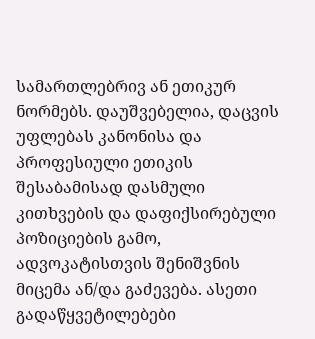სამართლებრივ ან ეთიკურ ნორმებს. დაუშვებელია, დაცვის უფლებას კანონისა და პროფესიული ეთიკის შესაბამისად დასმული კითხვების და დაფიქსირებული პოზიციების გამო, ადვოკატისთვის შენიშვნის მიცემა ან/და გაძევება. ასეთი გადაწყვეტილებები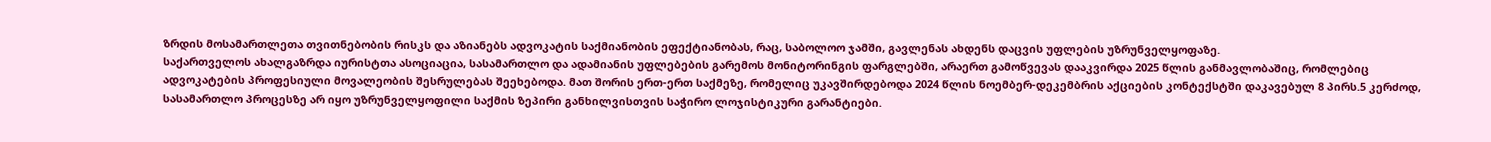ზრდის მოსამართლეთა თვითნებობის რისკს და აზიანებს ადვოკატის საქმიანობის ეფექტიანობას, რაც, საბოლოო ჯამში, გავლენას ახდენს დაცვის უფლების უზრუნველყოფაზე.
საქართველოს ახალგაზრდა იურისტთა ასოციაცია, სასამართლო და ადამიანის უფლებების გარემოს მონიტორინგის ფარგლებში, არაერთ გამოწვევას დააკვირდა 2025 წლის განმავლობაშიც, რომლებიც ადვოკატების პროფესიული მოვალეობის შესრულებას შეეხებოდა. მათ შორის ერთ-ერთ საქმეზე, რომელიც უკავშირდებოდა 2024 წლის ნოემბერ-დეკემბრის აქციების კონტექსტში დაკავებულ 8 პირს.5 კერძოდ, სასამართლო პროცესზე არ იყო უზრუნველყოფილი საქმის ზეპირი განხილვისთვის საჭირო ლოჯისტიკური გარანტიები.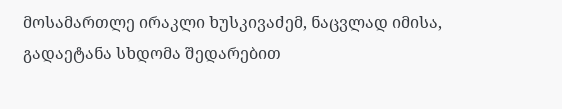მოსამართლე ირაკლი ხუსკივაძემ, ნაცვლად იმისა, გადაეტანა სხდომა შედარებით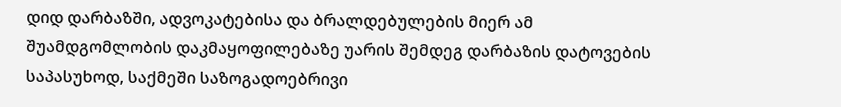დიდ დარბაზში, ადვოკატებისა და ბრალდებულების მიერ ამ შუამდგომლობის დაკმაყოფილებაზე უარის შემდეგ დარბაზის დატოვების საპასუხოდ, საქმეში საზოგადოებრივი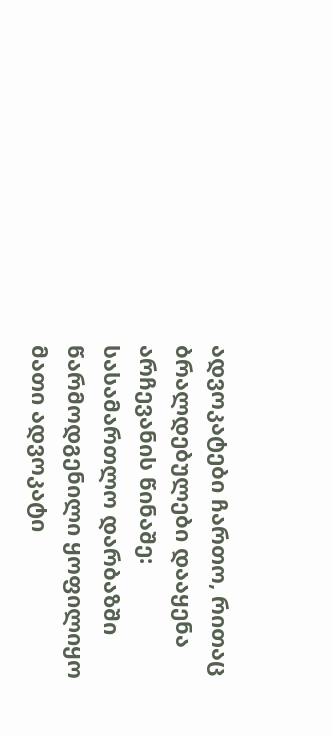ადვოკატები ჩართო, რითაც ბრალდებულები დააყენა არჩევანის წინაშე: სასამართლო დარბაზში წარმოდგენილი ყოფილიყო მათი ადვოკატი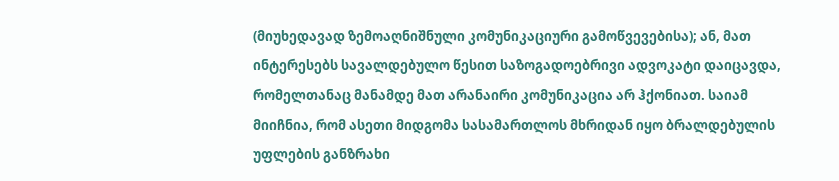(მიუხედავად ზემოაღნიშნული კომუნიკაციური გამოწვევებისა); ან, მათ ინტერესებს სავალდებულო წესით საზოგადოებრივი ადვოკატი დაიცავდა, რომელთანაც მანამდე მათ არანაირი კომუნიკაცია არ ჰქონიათ. საიამ მიიჩნია, რომ ასეთი მიდგომა სასამართლოს მხრიდან იყო ბრალდებულის უფლების განზრახი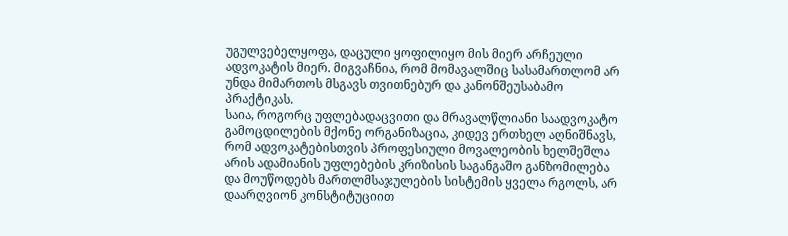უგულვებელყოფა, დაცული ყოფილიყო მის მიერ არჩეული ადვოკატის მიერ. მიგვაჩნია, რომ მომავალშიც სასამართლომ არ უნდა მიმართოს მსგავს თვითნებურ და კანონშეუსაბამო პრაქტიკას.
საია, როგორც უფლებადაცვითი და მრავალწლიანი საადვოკატო გამოცდილების მქონე ორგანიზაცია, კიდევ ერთხელ აღნიშნავს, რომ ადვოკატებისთვის პროფესიული მოვალეობის ხელშეშლა არის ადამიანის უფლებების კრიზისის საგანგაშო განზომილება და მოუწოდებს მართლმსაჯულების სისტემის ყველა რგოლს, არ დაარღვიონ კონსტიტუციით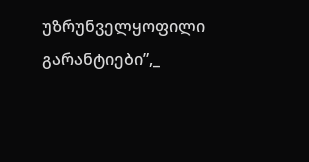უზრუნველყოფილი გარანტიები”,_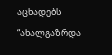აცხადებს “ახალგაზრდა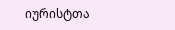იურისტთა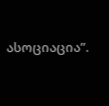ასოციაცია”.